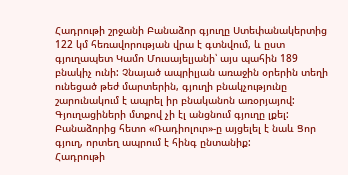Հադրութի շրջանի Բանաձոր գյուղը Ստեփանակերտից 122 կմ հեռավորության վրա է գտնվում, և ըստ գյուղապետ Կամո Մուսայելյանի՝ այս պահին 189 բնակիչ ունի: Չնայած ապրիլյան առաջին օրերին տեղի ունեցած թեժ մարտերին, գյուղի բնակչությունը շարունակում է ապրել իր բնականոն առօրյայով: Գյուղացիների մտքով չի էլ անցնում գյուղը լքել: Բանաձորից հետո «Ռադիոլուր»-ը այցելել է նաև Ցոր գյուղ, որտեղ ապրում է հինգ ընտանիք:
Հադրութի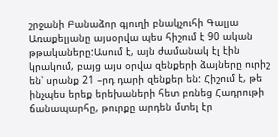շրջանի Բանաձոր գյուղի բնակչուհի Գալյա Առաքելյանը այսօրվա պես հիշում է 90 ական թթակաները:Ասում է, այն ժամանակ էլ էին կրակում, բայց այս օրվա զենքերի ձայները ուրիշ են՝ սրանք 21 –րդ դարի զենքեր են: Հիշում է, թե ինչպես երեք երեխաների հետ բռնեց Հադրութի ճանապարհը, թուրքը արդեն մտել էր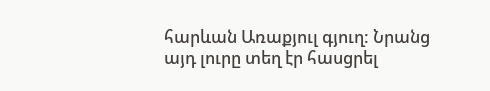հարևան Առաքյուլ գյուղ: Նրանց այդ լուրը տեղ էր հասցրել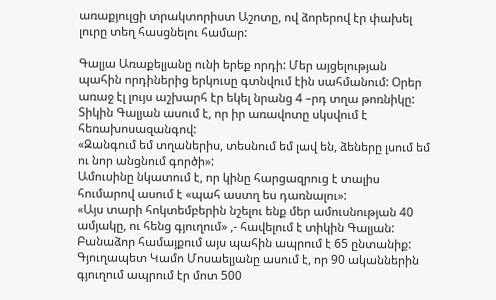առաքյուլցի տրակտորիստ Աշոտը, ով ձորերով էր փախել լուրը տեղ հասցնելու համար:

Գալյա Առաքելյանը ունի երեք որդի: Մեր այցելության պահին որդիներից երկուսը գտնվում էին սահմանում: Օրեր առաջ էլ լույս աշխարհ էր եկել նրանց 4 –րդ տղա թոռնիկը: Տիկին Գալյան ասում է, որ իր առավոտը սկսվում է հեռախոսազանգով:
«Զանգում եմ տղաներիս, տեսնում եմ լավ են, ձեները լսում եմ ու նոր անցնում գործի»:
Ամուսինը նկատում է, որ կինը հարցազրուց է տալիս հումարով ասում է «պահ աստղ ես դառնալու»:
«Այս տարի հոկտեմբերին նշելու ենք մեր ամուսնության 40 ամյակը, ու հենց գյուղում» ,- հավելում է տիկին Գալյան:
Բանաձոր համայքում այս պահին ապրում է 65 ընտանիք: Գյուղապետ Կամո Մոսաելյանը ասում է, որ 90 ականներին գյուղում ապրում էր մոտ 500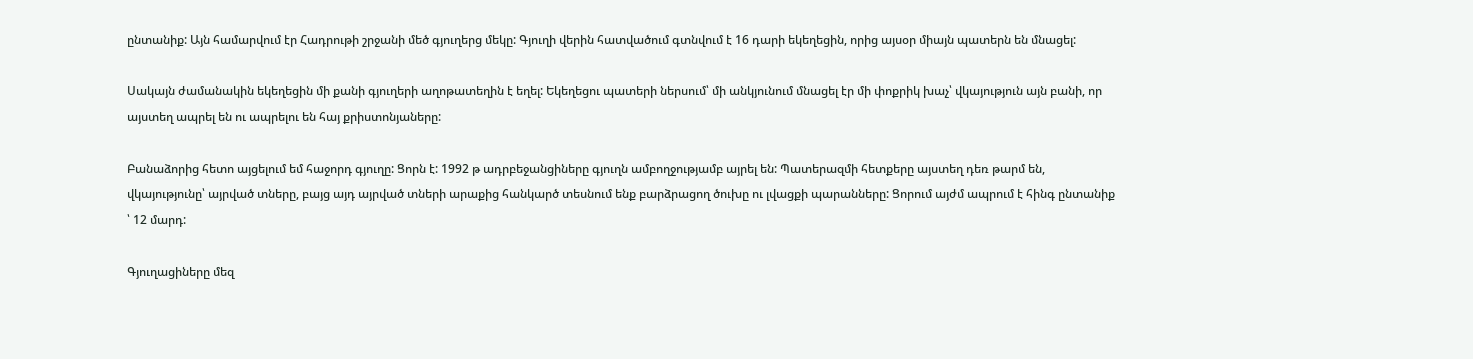ընտանիք: Այն համարվում էր Հադրութի շրջանի մեծ գյուղերց մեկը: Գյուղի վերին հատվածում գտնվում է 16 դարի եկեղեցին, որից այսօր միայն պատերն են մնացել:

Սակայն ժամանակին եկեղեցին մի քանի գյուղերի աղոթատեղին է եղել: Եկեղեցու պատերի ներսում՝ մի անկյունում մնացել էր մի փոքրիկ խաչ՝ վկայություն այն բանի, որ այստեղ ապրել են ու ապրելու են հայ քրիստոնյաները:

Բանաձորից հետո այցելում եմ հաջորդ գյուղը: Ցորն է: 1992 թ ադրբեջանցիները գյուղն ամբողջությամբ այրել են: Պատերազմի հետքերը այստեղ դեռ թարմ են, վկայությունը՝ այրված տները, բայց այդ այրված տների արաքից հանկարծ տեսնում ենք բարձրացող ծուխը ու լվացքի պարանները: Ցորում այժմ ապրում է հինգ ընտանիք ՝ 12 մարդ:

Գյուղացիները մեզ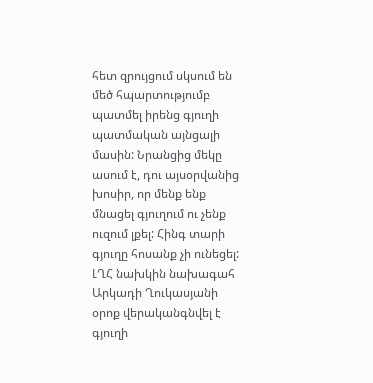հետ զրույցում սկսում են մեծ հպարտությումբ պատմել իրենց գյուղի պատմական այնցալի մասին: Նրանցից մեկը ասում է, դու այսօրվանից խոսիր, որ մենք ենք մնացել գյուղում ու չենք ուզում լքել: Հինգ տարի գյուղը հոսանք չի ունեցել: ԼՂՀ նախկին նախագահ Արկադի Ղուկասյանի օրոք վերականգնվել է գյուղի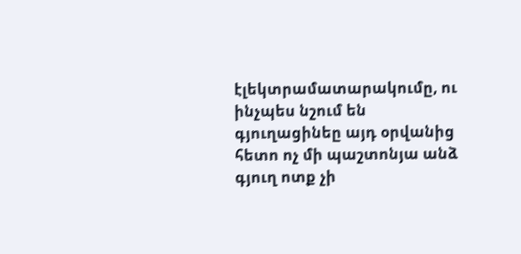էլեկտրամատարակումը, ու ինչպես նշում են գյուղացինեը այդ օրվանից հետո ոչ մի պաշտոնյա անձ գյուղ ոտք չի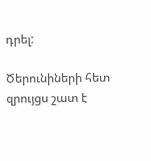դրել:

Ծերունիների հետ զրույցս շատ է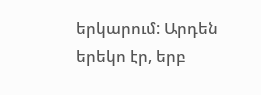երկարում: Արդեն երեկո էր, երբ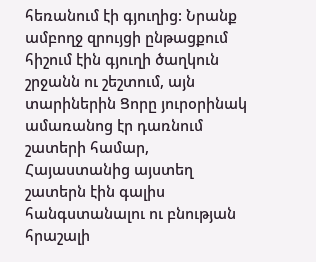հեռանում էի գյուղից: Նրանք ամբողջ զրույցի ընթացքում հիշում էին գյուղի ծաղկուն շրջանն ու շեշտում, այն տարիներին Ցորը յուրօրինակ ամառանոց էր դառնում շատերի համար, Հայաստանից այստեղ շատերն էին գալիս հանգստանալու ու բնության հրաշալի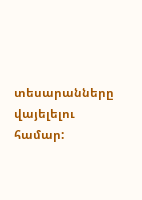տեսարանները վայելելու համար: